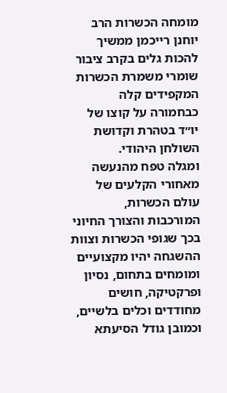מומחה הכשרות הרב יוחנן רייכמן ממשיך להכות גלים בקרב ציבור שומרי משמרת הכשרות המקפידים קלה כבחמורה על קוצו של יו״ד בטהרת וקדושת השולחן היהודי.
ומגלה טפח מהנעשה מאחורי הקלעים של עולם הכשרות, המורכבות והצורך החיוני בכך שגופי הכשרות וצוות ההשגחה יהיו מקצועיים ומומחים בתחום, נסיון ופרקטיקה, חושים מחודדים וכלים בלשיים, וכמובן גודל הסיעתא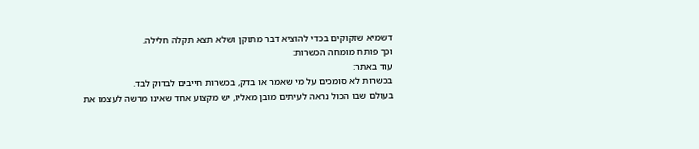דשמיא שזקוקים בכדי להוציא דבר מתוקן ושלא תצא תקלה חלילה.
וכך פותח מומחה הכשרות:
עוד באתר:
בכשרות לא סומכים על מי שאמר או בדק, בכשרות חייבים לבדוק לבד.
בעולם שבו הכול נראה לעיתים מובן מאליו, יש מקצוע אחד שאינו מרשה לעצמו את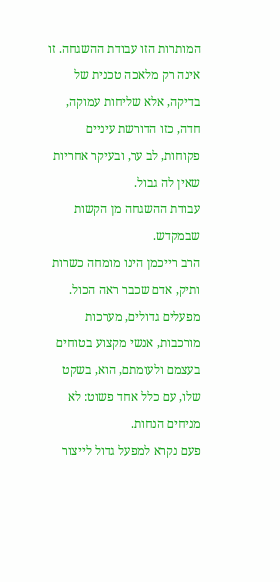המותרות הזו עבודת ההשגחה. זו אינה רק מלאכה טכנית של בדיקה, אלא שליחות עמוקה, חדה, כזו הדורשת עיניים פקוחות, לב ער, ובעיקר אחריות שאין לה גבול.
עבודת ההשגחה מן הקשות שבמקדש.
הרב רייכמן הינו מומחה כשרות ותיק, אדם שכבר ראה הכול. מפעלים גדולים, מערכות מורכבות, אנשי מקצוע בטוחים בעצמם ולעומתם, הוא, בשקט שלו, עם כלל אחד פשוט: לא מניחים הנחות.
פעם נקרא למפעל גדול לייצור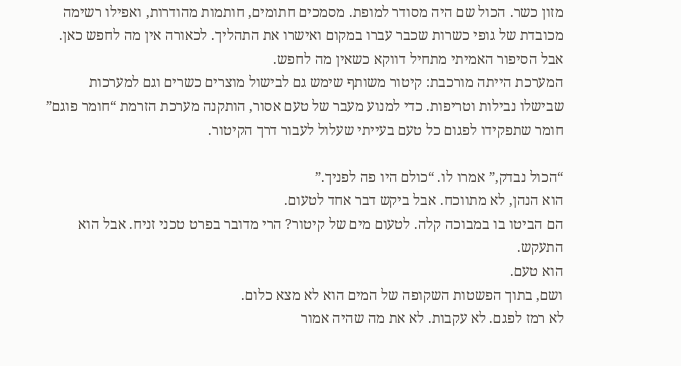מזון כשר. הכול שם היה מסודר למופת. מסמכים חתומים, חותמות מהודרות, ואפילו רשימה מכובדת של גופי כשרות שכבר עברו במקום ואישרו את התהליך. לכאורה אין מה לחפש כאן.
אבל הסיפור האמיתי מתחיל דווקא כשאין מה לחפש.
המערכת הייתה מורכבת: קיטור משותף שימש גם לבישול מוצרים כשרים וגם למערכות שבישלו נבילות וטריפות. כדי למנוע מעבר של טעם אסור, הותקנה מערכת הזרמת “חומר פוגם” חומר שתפקידו לפגום כל טעם בעייתי שעלול לעבור דרך הקיטור.

“הכול נבדק,” אמרו לו. “כולם היו פה לפניך.”
הוא הנהן, לא מתווכח. אבל ביקש דבר אחד לטעום.
הם הביטו בו במבוכה קלה. לטעום מים של קיטור? הרי מדובר בפרט טכני זניח. אבל הוא התעקש.
הוא טעם.
ושם, בתוך הפשטות השקופה של המים הוא לא מצא כלום.
לא רמז לפגם. לא עקבות. לא את מה שהיה אמור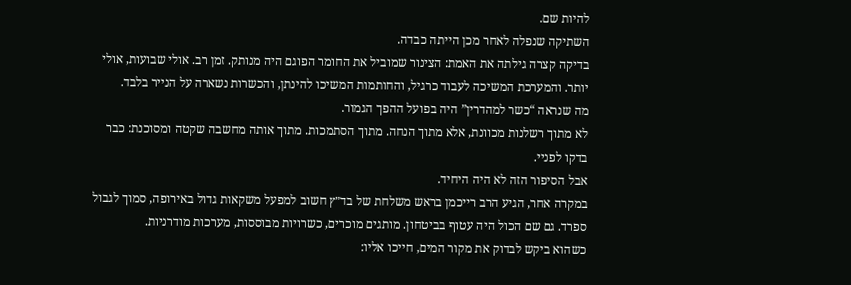להיות שם.
השתיקה שנפלה לאחר מכן הייתה כבדה.
בדיקה קצרה גילתה את האמת: הצינור שמוביל את החומר הפוגם היה מנותק. זמן רב. אולי שבועות, אולי יותר. והמערכת המשיכה לעבוד כרגיל, והחותמות המשיכו להינתן, והכשרות נשארה על הנייר בלבד.
מה שנראה “כשר למהדרין” היה בפועל ההפך הגמור.
לא מתוך רשלנות מכוונת, אלא מתוך הנחה. מתוך הסתמכות. מתוך אותה מחשבה שקטה ומסוכנת: כבר בדקו לפניי.
אבל הסיפור הזה לא היה היחיד.
במקרה אחר, הגיע הרב רייכמן בראש משלחת של בד״ץ חשוב למפעל משקאות גדול באירופה, סמוך לגבול ספרד. גם שם הכול היה עטוף בביטחון. מותגים מוכרים, כשרויות מבוססות, מערכות מודרניות.
כשהוא ביקש לבדוק את מקור המים, חייכו אליו: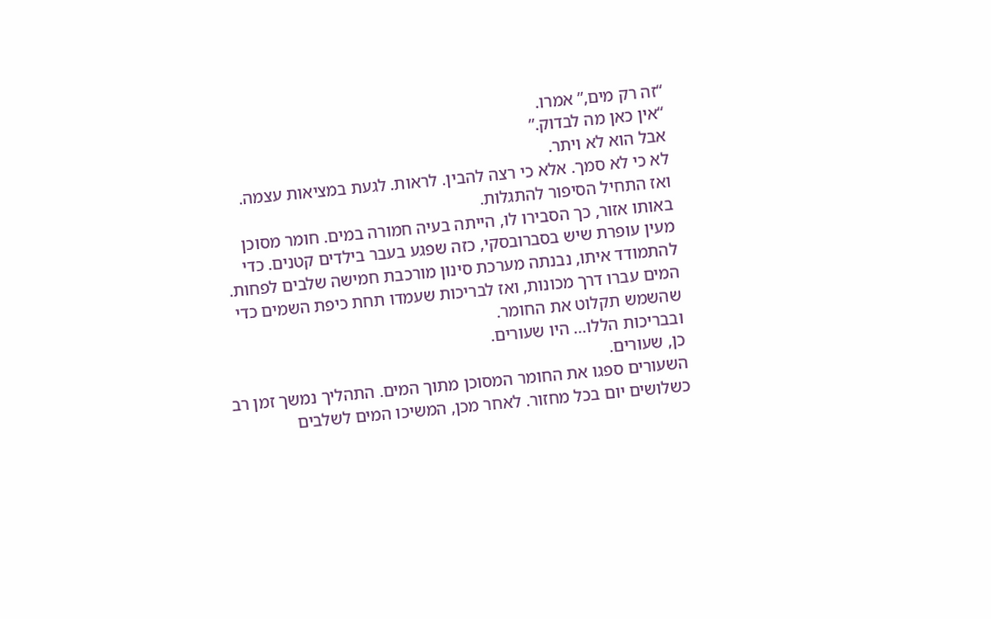“זה רק מים,” אמרו.
“אין כאן מה לבדוק.”
אבל הוא לא ויתר.
לא כי לא סמך. אלא כי רצה להבין. לראות. לגעת במציאות עצמה.
ואז התחיל הסיפור להתגלות.
באותו אזור, כך הסבירו לו, הייתה בעיה חמורה במים. חומר מסוכן מעין עופרת שיש בסברובסקי, כזה שפגע בעבר בילדים קטנים. כדי להתמודד איתו, נבנתה מערכת סינון מורכבת חמישה שלבים לפחות.
המים עברו דרך מכונות, ואז לבריכות שעמדו תחת כיפת השמים כדי שהשמש תקלוט את החומר.
ובבריכות הללו… היו שעורים.
כן, שעורים.
השעורים ספגו את החומר המסוכן מתוך המים. התהליך נמשך זמן רב כשלושים יום בכל מחזור. לאחר מכן, המשיכו המים לשלבים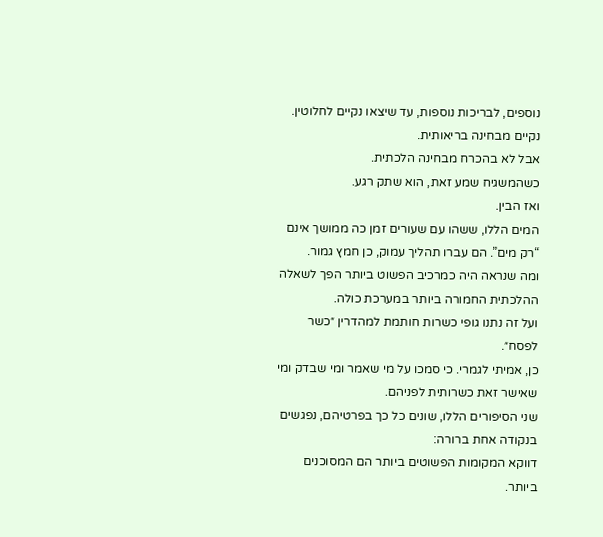נוספים, לבריכות נוספות, עד שיצאו נקיים לחלוטין.
נקיים מבחינה בריאותית.
אבל לא בהכרח מבחינה הלכתית.
כשהמשגיח שמע זאת, הוא שתק רגע.
ואז הבין.
המים הללו, ששהו עם שעורים זמן כה ממושך אינם “רק מים”. הם עברו תהליך עמוק, כן חמץ גמור.
ומה שנראה היה כמרכיב הפשוט ביותר הפך לשאלה ההלכתית החמורה ביותר במערכת כולה.
ועל זה נתנו גופי כשרות חותמת למהדרין ״כשר לפסח״.
כן, אמיתי לגמרי. כי סמכו על מי שאמר ומי שבדק ומי שאישר זאת כשרותית לפניהם.
שני הסיפורים הללו, שונים כל כך בפרטיהם, נפגשים בנקודה אחת ברורה:
דווקא המקומות הפשוטים ביותר הם המסוכנים ביותר.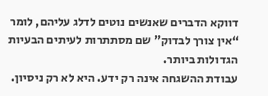דווקא הדברים שאנשים נוטים לדלג עליהם, לומר “אין צורך לבדוק” שם מסתתרות לעיתים הבעיות הגדולות ביותר.
עבודת ההשגחה אינה רק ידע. היא לא רק ניסיון.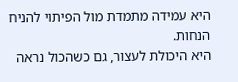היא עמידה מתמדת מול הפיתוי להניח הנחות.
היא היכולת לעצור, גם כשהכול נראה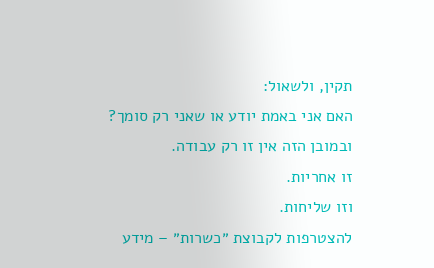תקין, ולשאול:
האם אני באמת יודע או שאני רק סומך?
ובמובן הזה אין זו רק עבודה.
זו אחריות.
וזו שליחות.
להצטרפות לקבוצת ״כשרות״ – מידע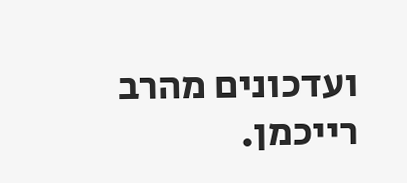ועדכונים מהרב רייכמן.